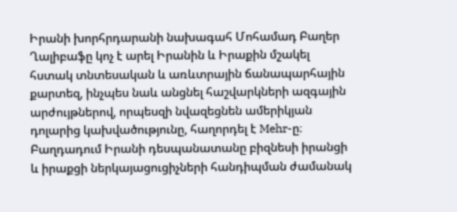Իրանի խորհրդարանի նախագահ Մոհամադ Բաղեր Ղալիբաֆը կոչ է արել Իրանին և Իրաքին մշակել հստակ տնտեսական և առևտրային ճանապարհային քարտեզ, ինչպես նաև անցնել հաշվարկների ազգային արժույթներով, որպեսզի նվազեցնեն ամերիկյան դոլարից կախվածությունը, հաղորդել է Mehr-ը։
Բաղդադում Իրանի դեսպանատանը բիզնեսի իրանցի և իրաքցի ներկայացուցիչների հանդիպման ժամանակ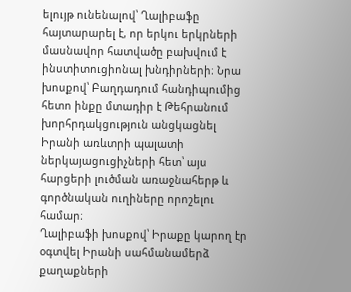ելույթ ունենալով՝ Ղալիբաֆը հայտարարել է, որ երկու երկրների մասնավոր հատվածը բախվում է ինստիտուցիոնալ խնդիրների։ Նրա խոսքով՝ Բաղդադում հանդիպումից հետո ինքը մտադիր է Թեհրանում խորհրդակցություն անցկացնել Իրանի առևտրի պալատի ներկայացուցիչների հետ՝ այս հարցերի լուծման առաջնահերթ և գործնական ուղիները որոշելու համար։
Ղալիբաֆի խոսքով՝ Իրաքը կարող էր օգտվել Իրանի սահմանամերձ քաղաքների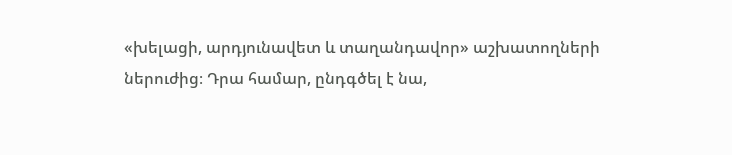«խելացի, արդյունավետ և տաղանդավոր» աշխատողների ներուժից։ Դրա համար, ընդգծել է նա,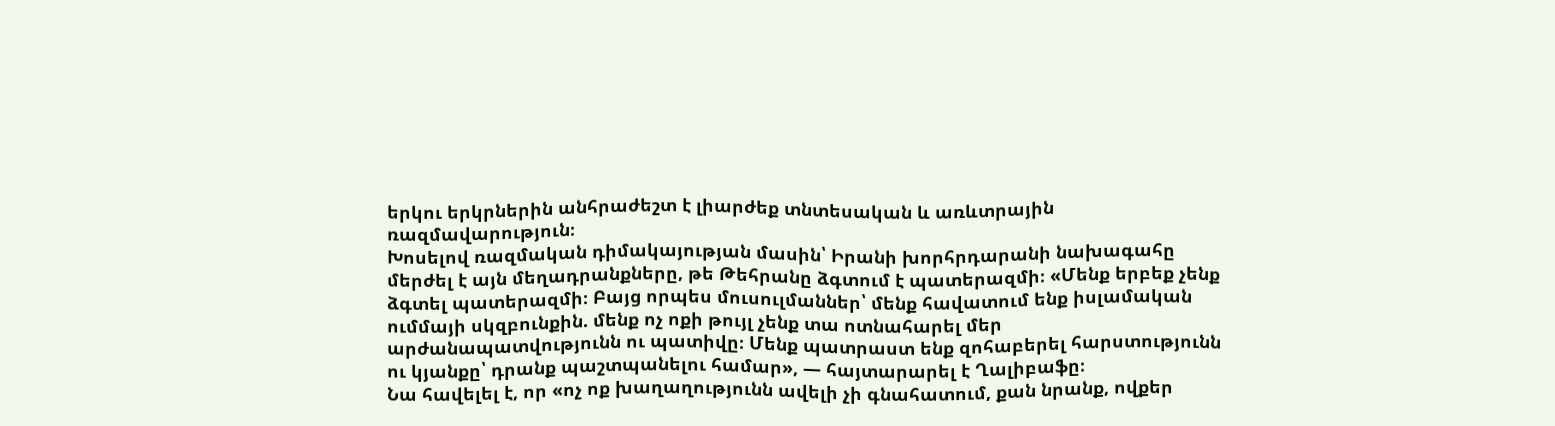երկու երկրներին անհրաժեշտ է լիարժեք տնտեսական և առևտրային ռազմավարություն։
Խոսելով ռազմական դիմակայության մասին՝ Իրանի խորհրդարանի նախագահը մերժել է այն մեղադրանքները, թե Թեհրանը ձգտում է պատերազմի։ «Մենք երբեք չենք ձգտել պատերազմի։ Բայց որպես մուսուլմաններ՝ մենք հավատում ենք իսլամական ումմայի սկզբունքին. մենք ոչ ոքի թույլ չենք տա ոտնահարել մեր արժանապատվությունն ու պատիվը։ Մենք պատրաստ ենք զոհաբերել հարստությունն ու կյանքը՝ դրանք պաշտպանելու համար», — հայտարարել է Ղալիբաֆը։
Նա հավելել է, որ «ոչ ոք խաղաղությունն ավելի չի գնահատում, քան նրանք, ովքեր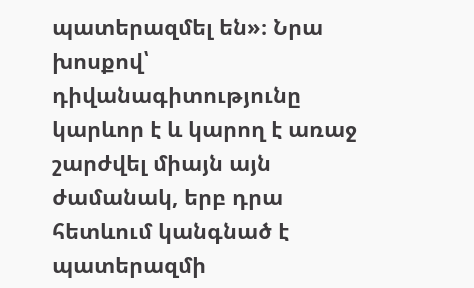պատերազմել են»։ Նրա խոսքով՝ դիվանագիտությունը կարևոր է և կարող է առաջ շարժվել միայն այն ժամանակ, երբ դրա հետևում կանգնած է պատերազմի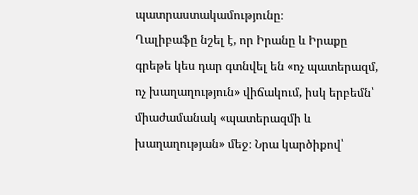պատրաստակամությունը։
Ղալիբաֆը նշել է, որ Իրանը և Իրաքը գրեթե կես դար գտնվել են «ոչ պատերազմ, ոչ խաղաղություն» վիճակում, իսկ երբեմն՝ միաժամանակ «պատերազմի և խաղաղության» մեջ։ Նրա կարծիքով՝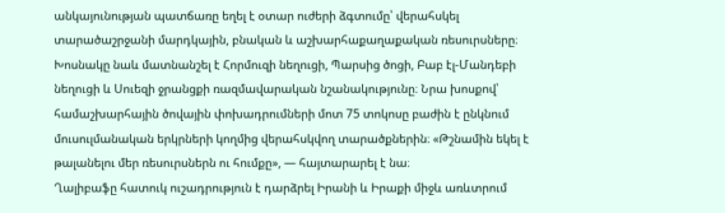անկայունության պատճառը եղել է օտար ուժերի ձգտումը՝ վերահսկել տարածաշրջանի մարդկային, բնական և աշխարհաքաղաքական ռեսուրսները։
Խոսնակը նաև մատնանշել է Հորմուզի նեղուցի, Պարսից ծոցի, Բաբ էլ-Մանդեբի նեղուցի և Սուեզի ջրանցքի ռազմավարական նշանակությունը։ Նրա խոսքով՝ համաշխարհային ծովային փոխադրումների մոտ 75 տոկոսը բաժին է ընկնում մուսուլմանական երկրների կողմից վերահսկվող տարածքներին։ «Թշնամին եկել է թալանելու մեր ռեսուրսներն ու հումքը», — հայտարարել է նա։
Ղալիբաֆը հատուկ ուշադրություն է դարձրել Իրանի և Իրաքի միջև առևտրում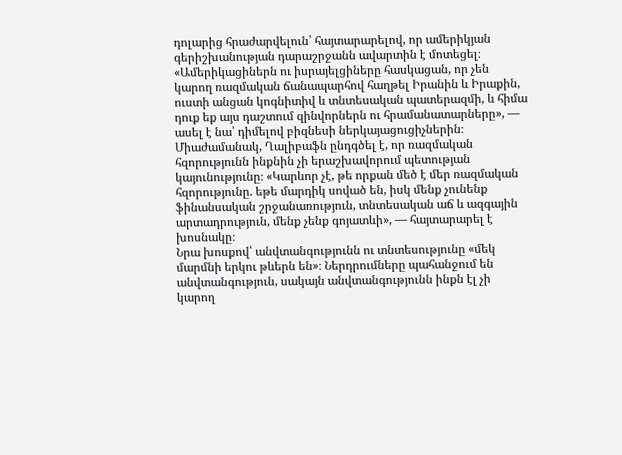դոլարից հրաժարվելուն՝ հայտարարելով, որ ամերիկյան գերիշխանության դարաշրջանն ավարտին է մոտեցել։
«Ամերիկացիներն ու իսրայելցիները հասկացան, որ չեն կարող ռազմական ճանապարհով հաղթել Իրանին և Իրաքին, ուստի անցան կոգնիտիվ և տնտեսական պատերազմի, և հիմա դուք եք այս դաշտում զինվորներն ու հրամանատարները», — ասել է նա՝ դիմելով բիզնեսի ներկայացուցիչներին։
Միաժամանակ, Ղալիբաֆն ընդգծել է, որ ռազմական հզորությունն ինքնին չի երաշխավորում պետության կայունությունը։ «Կարևոր չէ, թե որքան մեծ է մեր ռազմական հզորությունը. եթե մարդիկ սոված են, իսկ մենք չունենք ֆինանսական շրջանառություն, տնտեսական աճ և ազգային արտադրություն, մենք չենք գոյատևի», — հայտարարել է խոսնակը։
Նրա խոսքով՝ անվտանգությունն ու տնտեսությունը «մեկ մարմնի երկու թևերն են»։ Ներդրումները պահանջում են անվտանգություն, սակայն անվտանգությունն ինքն էլ չի կարող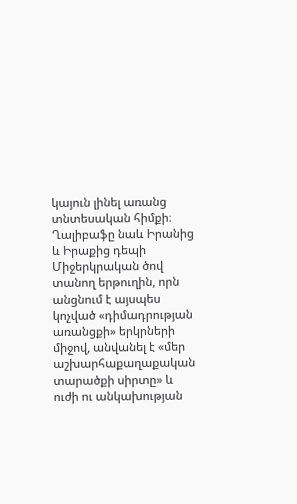կայուն լինել առանց տնտեսական հիմքի։
Ղալիբաֆը նաև Իրանից և Իրաքից դեպի Միջերկրական ծով տանող երթուղին, որն անցնում է այսպես կոչված «դիմադրության առանցքի» երկրների միջով, անվանել է «մեր աշխարհաքաղաքական տարածքի սիրտը» և ուժի ու անկախության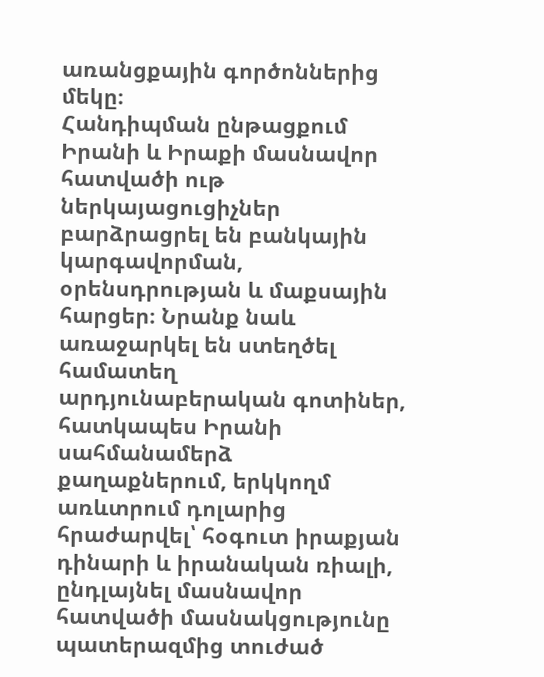առանցքային գործոններից մեկը։
Հանդիպման ընթացքում Իրանի և Իրաքի մասնավոր հատվածի ութ ներկայացուցիչներ բարձրացրել են բանկային կարգավորման, օրենսդրության և մաքսային հարցեր։ Նրանք նաև առաջարկել են ստեղծել համատեղ արդյունաբերական գոտիներ, հատկապես Իրանի սահմանամերձ քաղաքներում, երկկողմ առևտրում դոլարից հրաժարվել՝ հօգուտ իրաքյան դինարի և իրանական ռիալի, ընդլայնել մասնավոր հատվածի մասնակցությունը պատերազմից տուժած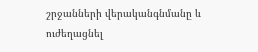շրջանների վերականգնմանը և ուժեղացնել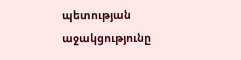պետության աջակցությունը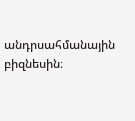անդրսահմանային բիզնեսին։